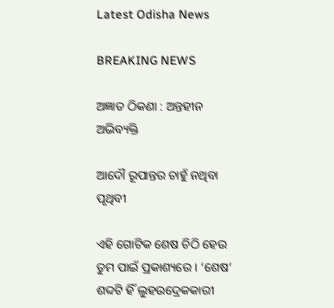Latest Odisha News

BREAKING NEWS

ଅଜ୍ଞାତ ଠିକଣା : ଅନ୍ତହୀନ ଅଭିବ୍ୟକ୍ତି

ଆଦୌ ରୂପାନ୍ତର ଚାହୁଁ ନଥିବା ପୃଥିବୀ

ଏହି ଗୋଟିକ ଶେଷ ଚିଠି ହେଉ ତୁମ ପାଇଁ ପ୍ରକାଶ୍ୟରେ । ‘ଶେଷ’ ଶବ୍ଦଟି ହିଁ ଲୁହଉଦ୍ରେକକାରୀ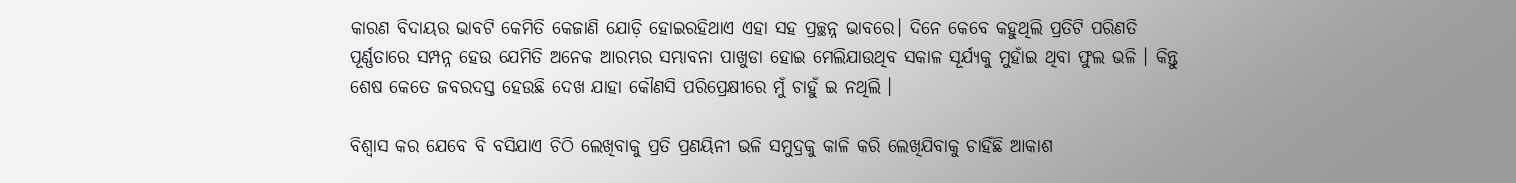କାରଣ ବିଦାୟର ଭାବଟି କେମିତି କେଜାଣି ଯୋଡ଼ି ହୋଇରହିଥାଏ ଏହା ସହ ପ୍ରଚ୍ଛନ୍ନ ଭାବରେ। ଦିନେ କେବେ କହୁଥିଲି ପ୍ରତିଟି ପରିଣତି ପୂର୍ଣ୍ଣତାରେ ସମ୍ପନ୍ନ ହେଉ ଯେମିତି ଅନେକ ଆରମ୍ଭର ସମ୍ଭାବନା ପାଖୁଡା ହୋଇ ମେଲିଯାଉଥିବ ସକାଳ ସୂର୍ଯ୍ୟକୁ ମୁହାଁଇ ଥିବା ଫୁଲ ଭଳି । କିନ୍ତୁ ଶେଷ କେତେ ଜବରଦସ୍ତ ହେଉଛି ଦେଖ ଯାହା କୌଣସି ପରିପ୍ରେକ୍ଷୀରେ ମୁଁ ଚାହୁଁ ଇ ନଥିଲି ।

ବିଶ୍ୱାସ କର ଯେବେ ବି ବସିଯାଏ ଚିଠି ଲେଖିବାକୁ ପ୍ରତି ପ୍ରଣୟିନୀ ଭଳି ସମୁଦ୍ରକୁ କାଳି କରି ଲେଖିଯିବାକୁ ଚାହିଁଛି ଆକାଶ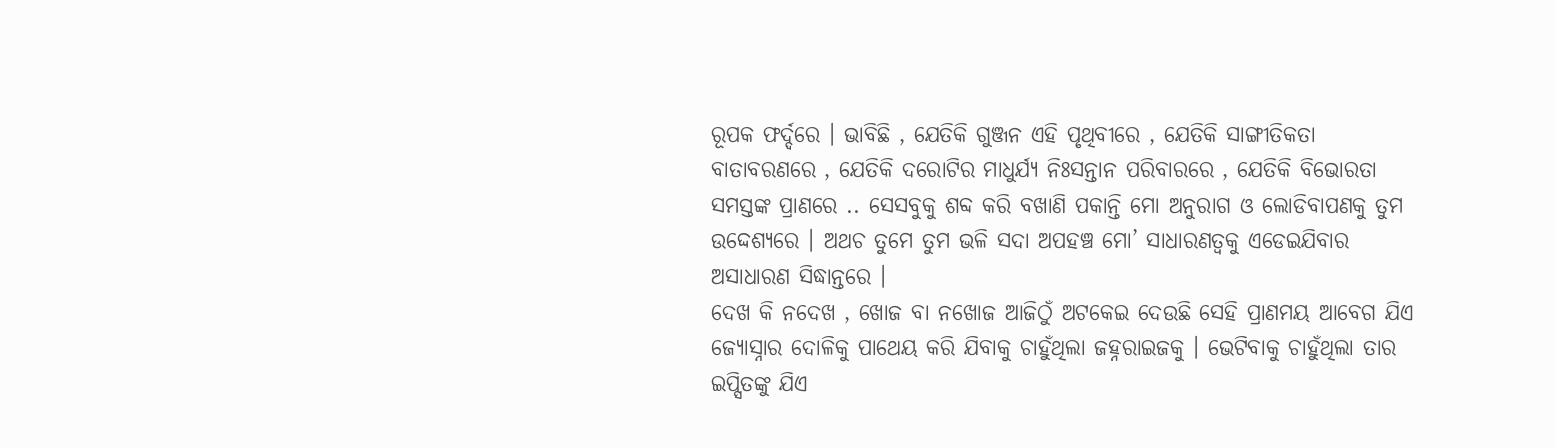ରୂପକ ଫର୍ଦ୍ଦରେ । ଭାବିଛି , ଯେତିକି ଗୁଞ୍ଜନ ଏହି ପୃଥିବୀରେ , ଯେତିକି ସାଙ୍ଗୀତିକତା ବାତାବରଣରେ , ଯେତିକି ଦରୋଟିର ମାଧୁର୍ଯ୍ୟ ନିଃସନ୍ତାନ ପରିବାରରେ , ଯେତିକି ବିଭୋରତା ସମସ୍ତଙ୍କ ପ୍ରାଣରେ .. ସେସବୁକୁ ଶବ୍ଦ କରି ବଖାଣି ପକାନ୍ତି ମୋ ଅନୁରାଗ ଓ ଲୋଡିବାପଣକୁ ତୁମ ଉଦ୍ଦେଶ୍ୟରେ । ଅଥଚ ତୁମେ ତୁମ ଭଳି ସଦା ଅପହଞ୍ଚ ମୋ’ ସାଧାରଣତ୍ୱକୁ ଏଡେଇଯିବାର ଅସାଧାରଣ ସିଦ୍ଧାନ୍ତରେ ।
ଦେଖ କି ନଦେଖ , ଖୋଜ ବା ନଖୋଜ ଆଜିଠୁଁ ଅଟକେଇ ଦେଉଛି ସେହି ପ୍ରାଣମୟ ଆବେଗ ଯିଏ ଜ୍ୟୋସ୍ନାର ଦୋଳିକୁ ପାଥେୟ କରି ଯିବାକୁ ଚାହୁଁଥିଲା ଜହ୍ନରାଇଜକୁ । ଭେଟିବାକୁ ଚାହୁଁଥିଲା ତାର ଇପ୍ସିତଙ୍କୁ ଯିଏ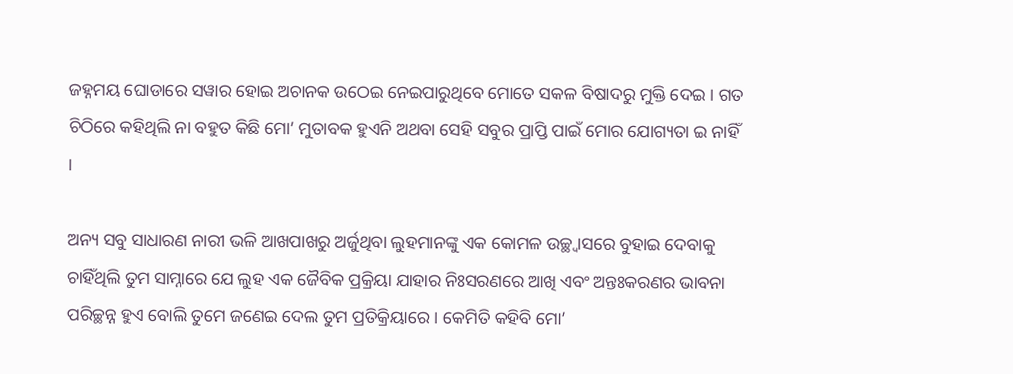ଜହ୍ନମୟ ଘୋଡାରେ ସୱାର ହୋଇ ଅଚାନକ ଉଠେଇ ନେଇପାରୁଥିବେ ମୋତେ ସକଳ ବିଷାଦରୁ ମୁକ୍ତି ଦେଇ । ଗତ ଚିଠିରେ କହିଥିଲି ନା ବହୁତ କିଛି ମୋ’ ମୁତାବକ ହୁଏନି ଅଥବା ସେହି ସବୁର ପ୍ରାପ୍ତି ପାଇଁ ମୋର ଯୋଗ୍ୟତା ଇ ନାହିଁ ।

ଅନ୍ୟ ସବୁ ସାଧାରଣ ନାରୀ ଭଳି ଆଖପାଖରୁ ଅର୍ଜୁଥିବା ଲୁହମାନଙ୍କୁ ଏକ କୋମଳ ଉଚ୍ଛ୍ୱାସରେ ବୁହାଇ ଦେବାକୁ ଚାହିଁଥିଲି ତୁମ ସାମ୍ନାରେ ଯେ ଲୁହ ଏକ ଜୈବିକ ପ୍ରକ୍ରିୟା ଯାହାର ନିଃସରଣରେ ଆଖି ଏବଂ ଅନ୍ତଃକରଣର ଭାବନା ପରିଚ୍ଛନ୍ନ ହୁଏ ବୋଲି ତୁମେ ଜଣେଇ ଦେଲ ତୁମ ପ୍ରତିକ୍ରିୟାରେ । କେମିତି କହିବି ମୋ’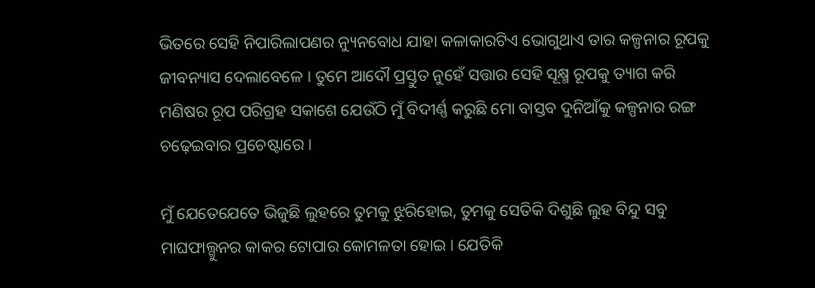ଭିତରେ ସେହି ନିପାରିଲାପଣର ନ୍ୟୁନବୋଧ ଯାହା କଳାକାରଟିଏ ଭୋଗୁଥାଏ ତାର କଳ୍ପନାର ରୂପକୁ ଜୀବନ୍ୟାସ ଦେଲାବେଳେ । ତୁମେ ଆଦୌ ପ୍ରସ୍ତୁତ ନୁହେଁ ସତ୍ତାର ସେହି ସୂକ୍ଷ୍ମ ରୂପକୁ ତ୍ୟାଗ କରି ମଣିଷର ରୂପ ପରିଗ୍ରହ ସକାଶେ ଯେଉଁଠି ମୁଁ ବିଦୀର୍ଣ୍ଣ କରୁଛି ମୋ ବାସ୍ତବ ଦୁନିଆଁକୁ କଳ୍ପନାର ରଙ୍ଗ ଚଢ଼େଇବାର ପ୍ରଚେଷ୍ଟାରେ ।

ମୁଁ ଯେତେଯେତେ ଭିଜୁଛି ଲୁହରେ ତୁମକୁ ଝୁରିହୋଇ, ତୁମକୁ ସେତିକି ଦିଶୁଛି ଲୁହ ବିନ୍ଦୁ ସବୁ ମାଘଫାଲ୍ଗୁନର କାକର ଟୋପାର କୋମଳତା ହୋଇ । ଯେତିକି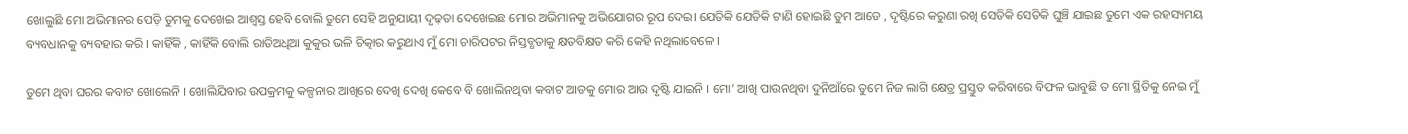ଖୋଲୁଛି ମୋ ଅଭିମାନର ପେଡ଼ି ତୁମକୁ ଦେଖେଇ ଆଶ୍ୱସ୍ତ ହେବି ବୋଲି ତୁମେ ସେହି ଅନୁଯାୟୀ ଦୃଢ଼ତା ଦେଖେଇଛ ମୋର ଅଭିମାନକୁ ଅଭିଯୋଗର ରୂପ ଦେଇ। ଯେତିକି ଯେତିକି ଟାଣି ହୋଇଛି ତୁମ ଆଡେ , ଦୃଷ୍ଟିରେ କରୁଣା ରଖି ସେତିକି ସେତିକି ଘୁଞ୍ଚି ଯାଇଛ ତୁମେ ଏକ ରହସ୍ୟମୟ ବ୍ୟବଧାନକୁ ବ୍ୟବହାର କରି । କାହିଁକି , କାହିଁକି ବୋଲି ରାତିଅଧିଆ କୁକୁର ଭଳି ଚିତ୍କାର କରୁଥାଏ ମୁଁ ମୋ ଚାରିପଟର ନିସ୍ତବ୍ଧତାକୁ କ୍ଷତବିକ୍ଷତ କରି କେହି ନଥିଲାବେଳେ ।

ତୁମେ ଥିବା ଘରର କବାଟ ଖୋଲେନି । ଖୋଲିଯିବାର ଉପକ୍ରମକୁ କଳ୍ପନାର ଆଖିରେ ଦେଖି ଦେଖି କେବେ ବି ଖୋଲିନଥିବା କବାଟ ଆଡକୁ ମୋର ଆଉ ଦୃଷ୍ଟି ଯାଇନି । ମୋ’ ଆଖି ପାଉନଥିବା ଦୁନିଆଁରେ ତୁମେ ନିଜ ଲାଗି କ୍ଷେତ୍ର ପ୍ରସ୍ତୁତ କରିବାରେ ବିଫଳ ଭାବୁଛି ତ ମୋ ସ୍ଥିତିକୁ ନେଇ ମୁଁ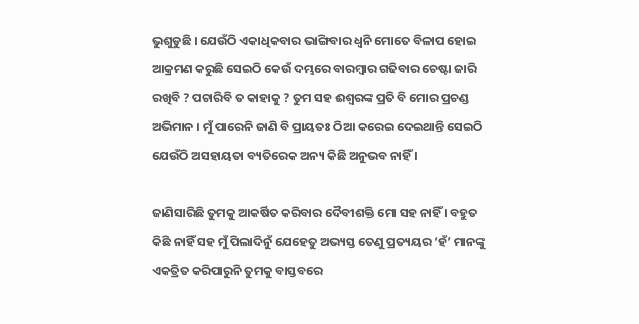ଭୁଶୁଡୁଛି । ଯେଉଁଠି ଏକାଧିକବାର ଭାଙ୍ଗିବାର ଧ୍ୱନି ମୋତେ ବିଳାପ ହୋଇ ଆକ୍ରମଣ କରୁଛି ସେଇଠି କେଉଁ ଦମ୍ଭରେ ବାରମ୍ବାର ଗଢିବାର ଚେଷ୍ଟା ଜାରି ରଖିବି ? ପଚାରିବି ତ କାହାକୁ ? ତୁମ ସହ ଈଶ୍ବରଙ୍କ ପ୍ରତି ବି ମୋର ପ୍ରଚଣ୍ଡ ଅଭିମାନ । ମୁଁ ପାରେନି ଜାଣି ବି ପ୍ରାୟତଃ ଠିଆ କରେଇ ଦେଇଥାନ୍ତି ସେଇଠି ଯେଉଁଠି ଅସହାୟତା ବ୍ୟତିରେକ ଅନ୍ୟ କିଛି ଅନୁଭବ ନାହିଁ ।

ଜାଣିସାରିଛି ତୁମକୁ ଆକର୍ଷିତ କରିବାର ଦୈବୀଶକ୍ତି ମୋ ସହ ନାହିଁ । ବହୁତ କିଛି ନାହିଁ ସହ ମୁଁ ପିଲାଦିନୁଁ ଯେହେତୁ ଅଭ୍ୟସ୍ତ ତେଣୁ ପ୍ରତ୍ୟୟର ‘ହଁ’ ମାନଙ୍କୁ ଏକତ୍ରିତ କରିପାରୁନି ତୁମକୁ ବାସ୍ତବରେ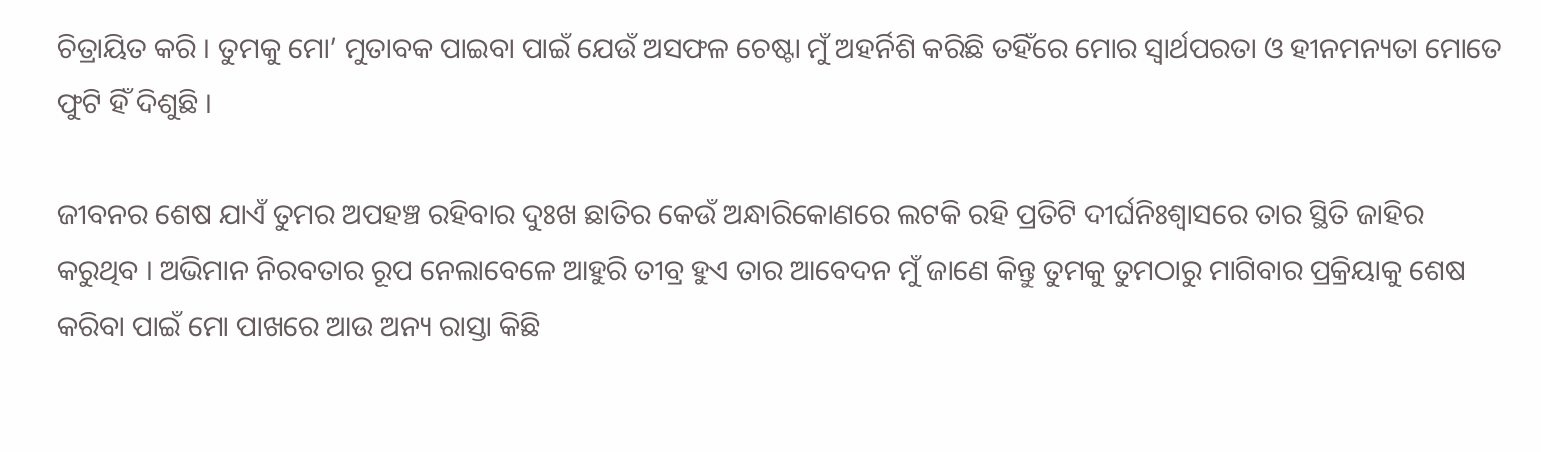ଚିତ୍ରାୟିତ କରି । ତୁମକୁ ମୋ’ ମୁତାବକ ପାଇବା ପାଇଁ ଯେଉଁ ଅସଫଳ ଚେଷ୍ଟା ମୁଁ ଅହର୍ନିଶି କରିଛି ତହିଁରେ ମୋର ସ୍ୱାର୍ଥପରତା ଓ ହୀନମନ୍ୟତା ମୋତେ ଫୁଟି ହିଁ ଦିଶୁଛି ।

ଜୀବନର ଶେଷ ଯାଏଁ ତୁମର ଅପହଞ୍ଚ ରହିବାର ଦୁଃଖ ଛାତିର କେଉଁ ଅନ୍ଧାରିକୋଣରେ ଲଟକି ରହି ପ୍ରତିଟି ଦୀର୍ଘନିଃଶ୍ଵାସରେ ତାର ସ୍ଥିତି ଜାହିର କରୁଥିବ । ଅଭିମାନ ନିରବତାର ରୂପ ନେଲାବେଳେ ଆହୁରି ତୀବ୍ର ହୁଏ ତାର ଆବେଦନ ମୁଁ ଜାଣେ କିନ୍ତୁ ତୁମକୁ ତୁମଠାରୁ ମାଗିବାର ପ୍ରକ୍ରିୟାକୁ ଶେଷ କରିବା ପାଇଁ ମୋ ପାଖରେ ଆଉ ଅନ୍ୟ ରାସ୍ତା କିଛି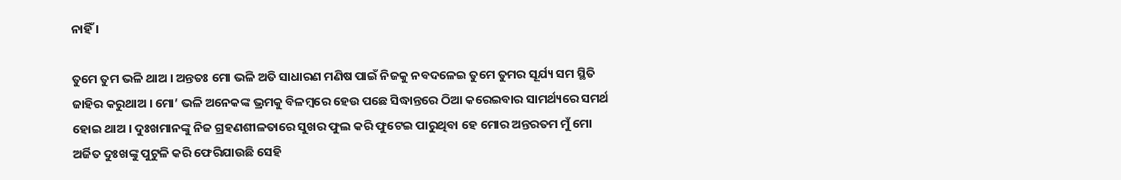ନାହିଁ ।

ତୁମେ ତୁମ ଭଳି ଥାଅ । ଅନ୍ତତଃ ମୋ ଭଳି ଅତି ସାଧାରଣ ମଣିଷ ପାଇଁ ନିଜକୁ ନବଦଳେଇ ତୁମେ ତୁମର ସୂର୍ଯ୍ୟ ସମ ସ୍ଥିତି ଜାହିର କରୁଥାଅ । ମୋ’ ଭଳି ଅନେକଙ୍କ ଭ୍ରମକୁ ବିଳମ୍ବରେ ହେଉ ପଛେ ସିଦ୍ଧାନ୍ତରେ ଠିଆ କରେଇବାର ସାମର୍ଥ୍ୟରେ ସମର୍ଥ ହୋଇ ଥାଅ । ଦୁଃଖମାନଙ୍କୁ ନିଜ ଗ୍ରହଣଶୀଳତାରେ ସୁଖର ଫୁଲ କରି ଫୁଟେଇ ପାରୁଥିବା ହେ ମୋର ଅନ୍ତରତମ ମୁଁ ମୋ ଅର୍ଜିତ ଦୁଃଖଙ୍କୁ ପୁଟୁଳି କରି ଫେରିଯାଉଛି ସେହି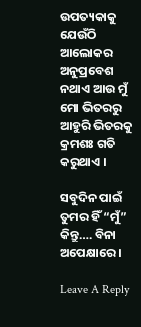ଉପତ୍ୟକାକୁ ଯେଉଁଠି ଆଲୋକର ଅନୁପ୍ରବେଶ ନଥାଏ ଆଉ ମୁଁ ମୋ ଭିତରରୁ ଆହୁରି ଭିତରକୁ କ୍ରମଶଃ ଗତି କରୁଥାଏ ।

ସବୁଦିନ ପାଇଁ ତୁମର ହିଁ “ମୁଁ” କିନ୍ତୁ…. ବିନା ଅପେକ୍ଷାରେ ।

Leave A Reply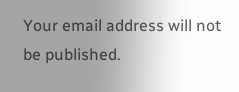Your email address will not be published.